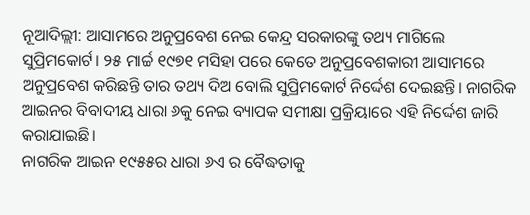ନୂଆଦିଲ୍ଲୀ: ଆସାମରେ ଅନୁପ୍ରବେଶ ନେଇ କେନ୍ଦ୍ର ସରକାରଙ୍କୁ ତଥ୍ୟ ମାଗିଲେ ସୁପ୍ରିମକୋର୍ଟ। ୨୫ ମାର୍ଚ୍ଚ ୧୯୭୧ ମସିହା ପରେ କେତେ ଅନୁପ୍ରବେଶକାରୀ ଆସାମରେ ଅନୁପ୍ରବେଶ କରିଛନ୍ତି ତାର ତଥ୍ୟ ଦିଅ ବୋଲି ସୁପ୍ରିମକୋର୍ଟ ନିର୍ଦ୍ଦେଶ ଦେଇଛନ୍ତି। ନାଗରିକ ଆଇନର ବିବାଦୀୟ ଧାରା ୬କୁ ନେଇ ବ୍ୟାପକ ସମୀକ୍ଷା ପ୍ରକ୍ରିୟାରେ ଏହି ନିର୍ଦ୍ଦେଶ ଜାରି କରାଯାଇଛି।
ନାଗରିକ ଆଇନ ୧୯୫୫ର ଧାରା ୬ଏ ର ବୈଦ୍ଧତାକୁ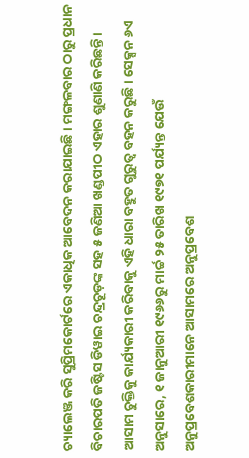ଚ୍ୟାଲେଞ୍ଜ କରି ସୁପ୍ରିମକୋର୍ଟରେ ଏକାଧିକ ଆବେଦନ କରାଯାଇଛି। ମଙ୍ଗଳବାର ଠାରୁ ପ୍ରଧାନ ବିଚାରପତି ଜଷ୍ଟିସ ଡିୱାଇ ଚନ୍ଦ୍ରଚୂଡ଼ଙ୍କ ସହ ୫ ଜଣିଆ ଖଣ୍ଡପୀଠ ଏହାର ଶୁଣାଣି କରିଛନ୍ତି।
ଆସାମ ଚୁକ୍ତିକୁ କାର୍ଯ୍ୟକାରୀ କରିବାକୁ ଏହି ଧାରା ବହୁତ ଗୁରୁତ୍ୱ ବହନ କରୁଛି। ସେକ୍ସନ ୬ଏ ଅନୁସାରେ, ୧ ଜାନୁଆରୀ ୧୯୬୬ରୁ ମାର୍ଚ୍ଚ ୨୫ ତାରିଖ ୧୯୭୧ ପର୍ଯ୍ୟନ୍ତ ଯେଉଁ ଅନୁପ୍ରବେଶକାରୀମାନେ ଆସାମରେ ଅନୁପ୍ରବେଶ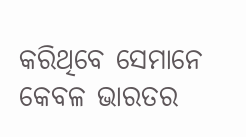କରିଥିବେ ସେମାନେ କେବଳ ଭାରତର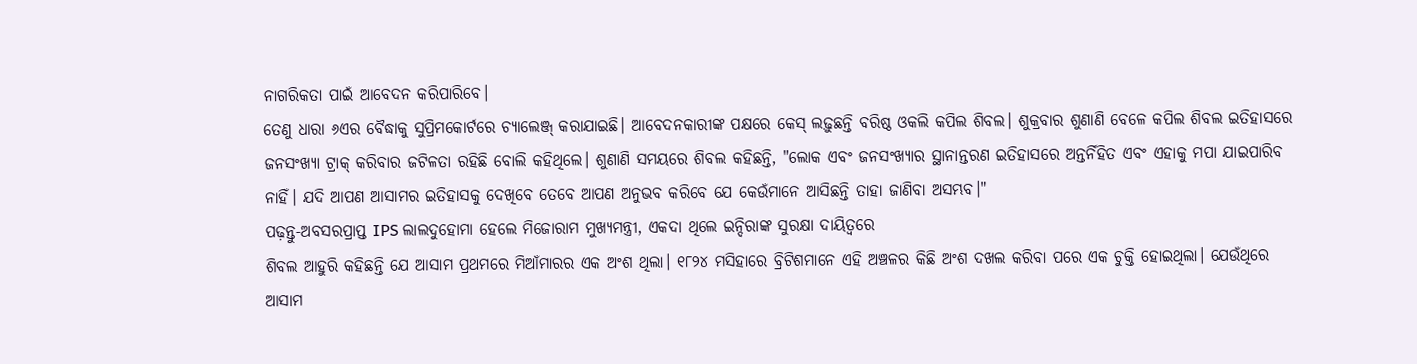ନାଗରିକତା ପାଇଁ ଆବେଦନ କରିପାରିବେ।
ତେଣୁ ଧାରା ୬ଏର ବୈଦ୍ଧାକୁ ସୁପ୍ରିମକୋର୍ଟରେ ଚ୍ୟାଲେଞ୍ଜ୍ କରାଯାଇଛି। ଆବେଦନକାରୀଙ୍କ ପକ୍ଷରେ କେସ୍ ଲଢ଼ୁଛନ୍ତି ବରିଷ୍ଠ ଓକଲି କପିଲ ଶିବଲ। ଶୁକ୍ରବାର ଶୁଣାଣି ବେଳେ କପିଲ ଶିବଲ ଇତିହାସରେ ଜନସଂଖ୍ୟା ଟ୍ରାକ୍ କରିବାର ଜଟିଳତା ରହିଛି ବୋଲି କହିଥିଲେ। ଶୁଣାଣି ସମୟରେ ଶିବଲ କହିଛନ୍ତି, "ଲୋକ ଏବଂ ଜନସଂଖ୍ୟାର ସ୍ଥାନାନ୍ତରଣ ଇତିହାସରେ ଅନ୍ତର୍ନିହିତ ଏବଂ ଏହାକୁ ମପା ଯାଇପାରିବ ନାହିଁ। ଯଦି ଆପଣ ଆସାମର ଇତିହାସକୁ ଦେଖିବେ ତେବେ ଆପଣ ଅନୁଭବ କରିବେ ଯେ କେଉଁମାନେ ଆସିଛନ୍ତି ତାହା ଜାଣିବା ଅସମ୍ଭବ।"
ପଢ଼ନ୍ତୁ-ଅବସରପ୍ରାପ୍ତ IPS ଲାଲଦୁହୋମା ହେଲେ ମିଜୋରାମ ମୁଖ୍ୟମନ୍ତ୍ରୀ, ଏକଦା ଥିଲେ ଇନ୍ଦିରାଙ୍କ ସୁରକ୍ଷା ଦାୟିତ୍ୱରେ
ଶିବଲ ଆହୁରି କହିଛନ୍ତି ଯେ ଆସାମ ପ୍ରଥମରେ ମିଆଁମାରର ଏକ ଅଂଶ ଥିଲା। ୧୮୨୪ ମସିହାରେ ବ୍ରିଟିଶମାନେ ଏହି ଅଞ୍ଚଳର କିଛି ଅଂଶ ଦଖଲ କରିବା ପରେ ଏକ ଚୁକ୍ତି ହୋଇଥିଲା। ଯେଉଁଥିରେ ଆସାମ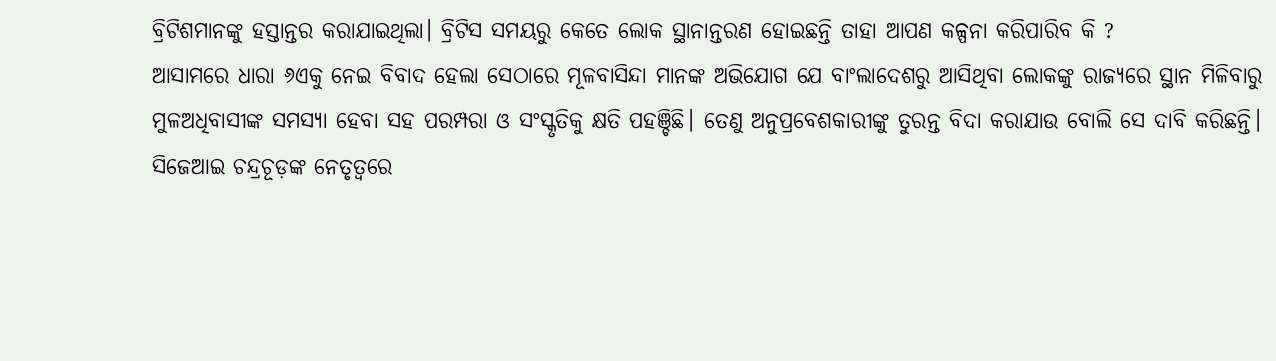ବ୍ରିଟିଶମାନଙ୍କୁ ହସ୍ତାନ୍ତର କରାଯାଇଥିଲା। ବ୍ରିଟିସ ସମୟରୁ କେତେ ଲୋକ ସ୍ଥାନାନ୍ତରଣ ହୋଇଛନ୍ତି ତାହା ଆପଣ କଳ୍ପନା କରିପାରିବ କି ?
ଆସାମରେ ଧାରା ୬ଏକୁ ନେଇ ବିବାଦ ହେଲା ସେଠାରେ ମୂଳବାସିନ୍ଦା ମାନଙ୍କ ଅଭିଯୋଗ ଯେ ବାଂଲାଦେଶରୁ ଆସିଥିବା ଲୋକଙ୍କୁ ରାଜ୍ୟରେ ସ୍ଥାନ ମିଳିବାରୁ ମୁଳଅଧିବାସୀଙ୍କ ସମସ୍ୟା ହେବା ସହ ପରମ୍ପରା ଓ ସଂସ୍କୃତିକୁ କ୍ଷତି ପହଞ୍ଚିଛି। ତେଣୁ ଅନୁପ୍ରବେଶକାରୀଙ୍କୁ ତୁରନ୍ତ ବିଦା କରାଯାଉ ବୋଲି ସେ ଦାବି କରିଛନ୍ତି।
ସିଜେଆଇ ଚନ୍ଦ୍ରଚୂଡ଼ଙ୍କ ନେତୃତ୍ୱରେ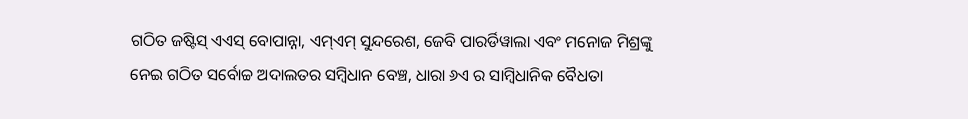ଗଠିତ ଜଷ୍ଟିସ୍ ଏଏସ୍ ବୋପାନ୍ନା, ଏମ୍ଏମ୍ ସୁନ୍ଦରେଶ, ଜେବି ପାରର୍ଡିୱାଲା ଏବଂ ମନୋଜ ମିଶ୍ରଙ୍କୁ ନେଇ ଗଠିତ ସର୍ବୋଚ୍ଚ ଅଦାଲତର ସମ୍ବିଧାନ ବେଞ୍ଚ, ଧାରା ୬ଏ ର ସାମ୍ବିଧାନିକ ବୈଧତା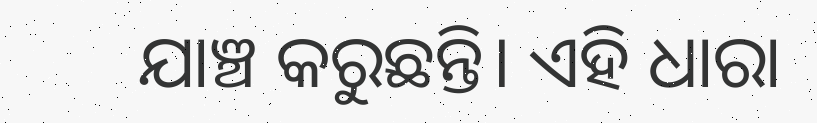ଯାଞ୍ଚ କରୁଛନ୍ତି। ଏହି ଧାରା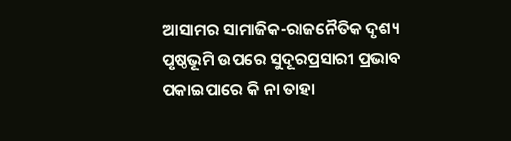ଆସାମର ସାମାଜିକ-ରାଜନୈତିକ ଦୃଶ୍ୟ ପୃଷ୍ଠଭୂମି ଉପରେ ସୁଦୂରପ୍ରସାରୀ ପ୍ରଭାବ ପକାଇପାରେ କି ନା ତାହା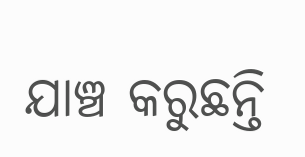ଯାଞ୍ଚ କରୁଛନ୍ତି